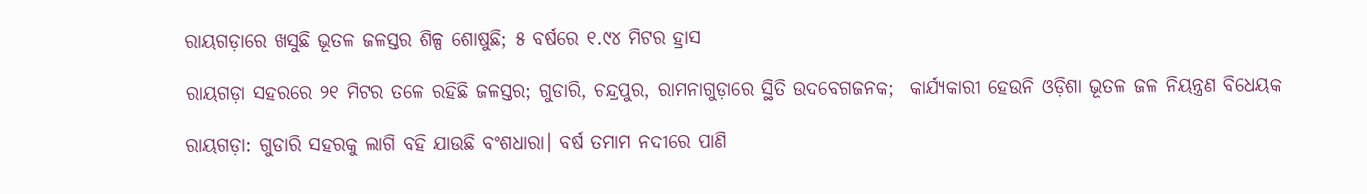ରାୟଗଡ଼ାରେ ଖସୁଛି ଭୂତଳ ଜଳସ୍ତର ଶିଳ୍ପ ଶୋଷୁଛି; ୫ ବର୍ଷରେ ୧.୯୪ ମିଟର ହ୍ରାସ

ରାୟଗଡ଼ା ସହରରେ ୨୧ ମିଟର ତ‌ଳେ ରହିଛି ଜଳସ୍ତର; ଗୁଡାରି, ଚନ୍ଦ୍ରପୁର, ରାମନାଗୁଡ଼ାରେ ସ୍ଥିତି ଉଦବେଗଜନକ;  କାର୍ଯ୍ୟକାରୀ ହେଉନି ଓଡ଼ିଶା ଭୂତଳ ଜଳ ନିୟନ୍ତ୍ରଣ ବିଧେୟକ

ରାୟଗଡ଼ା: ଗୁଡାରି ସହରକୁ ଲାଗି ବହି ଯାଉଛି ବଂଶଧାରା। ବର୍ଷ ତମାମ ନଦୀରେ ପାଣି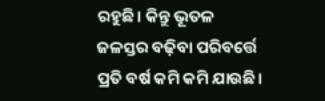ରହୁଛି। କିନ୍ତୁ ଭୂତଳ ଜଳସ୍ତର ବଢ଼ିବା ପରିବର୍ତ୍ତେ ପ୍ରତି ବର୍ଷ କମି କମି ଯାଉଛି।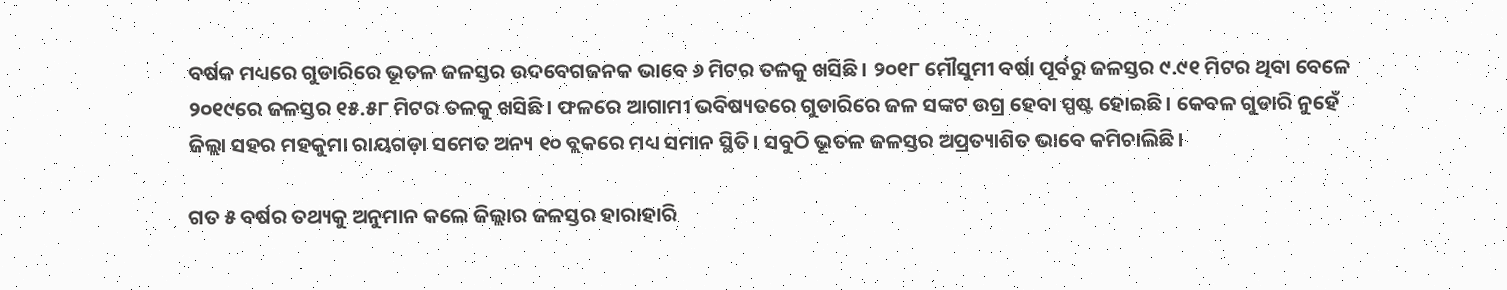ବର୍ଷକ ମଧ୍ୟରେ ଗୁଡାରିରେ ଭୂତଳ ଜଳସ୍ତର ଉଦବେଗଜନକ ଭାବେ ୬ ମିଟର ତଳକୁ ଖସିଛି। ୨୦୧୮ ମୌସୁମୀ ବର୍ଷା ପୂର୍ବରୁ ଜଳସ୍ତର ୯.୯୧ ମିଟର ଥିବା ବେଳେ ୨୦୧୯ରେ ଜଳସ୍ତର ୧୫.୫୮ ମିଟର ତଳକୁ ଖସିଛି। ଫଳରେ ଆଗାମୀ ଭବିଷ୍ୟତରେ ଗୁଡାରିରେ ଜଳ ସଙ୍କଟ ଉଗ୍ର ହେବା ସ୍ପଷ୍ଟ ହୋଇଛି। କେବଳ ଗୁଡାରି ନୁହେଁ ଜିଲ୍ଲା ସହର ମହକୁମା ରାୟଗଡ଼ା ସମେତ ଅନ୍ୟ ୧୦ ବ୍ଲକରେ ମଧ୍ୟ ସମାନ ସ୍ଥିତି। ସବୁଠି ଭୂତଳ ଜଳସ୍ତର ଅପ୍ରତ୍ୟାଶିତ ଭାବେ କମିଚାଲିଛି।

ଗତ ୫ ବର୍ଷର ତଥ୍ୟକୁ ଅନୁମାନ କଲେ ଜିଲ୍ଲାର ଜଳସ୍ତର ହାରାହାରି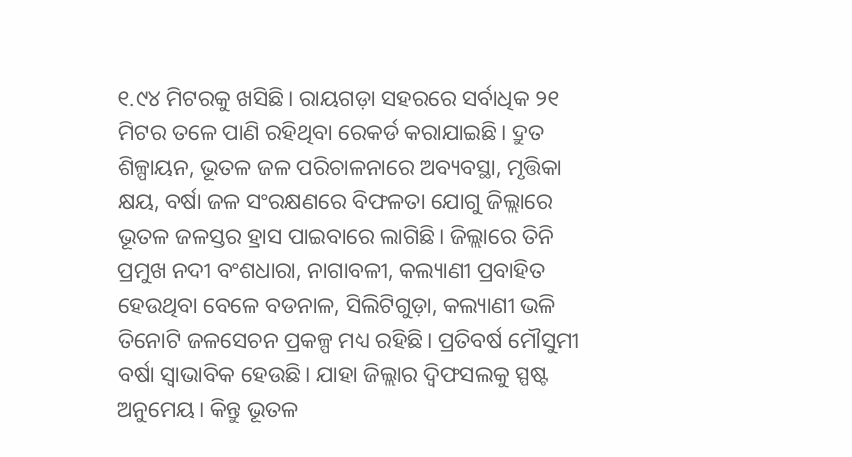୧.୯୪ ମିଟରକୁ ଖସିଛି। ରାୟଗଡ଼ା ସହରରେ ସର୍ବାଧିକ ୨୧ ମିଟର ତଳେ ପାଣି ରହିଥିବା ରେକର୍ଡ କରାଯାଇଛି। ଦ୍ରୁତ ଶିଳ୍ପାୟନ, ଭୂତଳ ଜଳ ପରିଚାଳନାରେ ଅବ୍ୟବସ୍ଥା, ମୃତ୍ତିକା କ୍ଷୟ, ବର୍ଷା ଜଳ ସଂରକ୍ଷଣରେ ବିଫଳତା ଯୋଗୁ ଜିଲ୍ଲାରେ ଭୂତଳ ଜଳସ୍ତର ହ୍ରାସ ପାଇବାରେ ଲାଗିଛି। ଜିଲ୍ଲାରେ ତିନି ପ୍ରମୁଖ ନଦୀ ବଂଶଧାରା, ନାଗାବଳୀ, କଲ୍ୟାଣୀ ପ୍ରବାହିତ ହେଉଥିବା ବେଳେ ବଡନାଳ, ସିଲିଟିଗୁଡ଼ା, କଲ୍ୟାଣୀ ଭଳି ତିନୋଟି ଜଳସେଚନ ପ୍ରକଳ୍ପ ମଧ୍ୟ ରହିଛି। ପ୍ରତିବର୍ଷ ମୌସୁମୀ ବର୍ଷା ସ୍ବାଭାବିକ ହେଉଛି। ଯାହା ଜିଲ୍ଲାର ଦ୍ବିଫସଲକୁ ସ୍ପଷ୍ଟ ଅନୁମେୟ। କିନ୍ତୁ ଭୂତଳ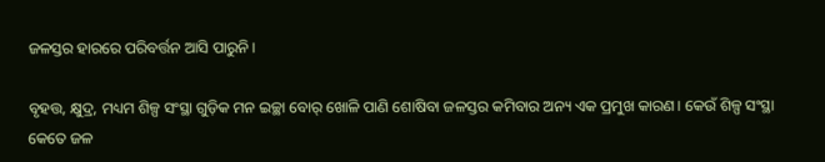ଜଳସ୍ତର ହାରରେ ପରିବର୍ତ୍ତନ ଆସି ପାରୁନି।

ବୃହତ୍ତ, କ୍ଷୁଦ୍ର, ମଧ୍ୟମ ଶିଳ୍ପ ସଂସ୍ଥା ଗୁଡ଼ିକ ମନ ଇଚ୍ଛା ବୋର୍ ଖୋଳି ପାଣି ଶୋଷିବା ଜଳସ୍ତର କମିବାର ଅନ୍ୟ ଏକ ପ୍ରମୁଖ କାରଣ। କେଉଁ ଶିଳ୍ପ ସଂସ୍ଥା କେତେ ଜଳ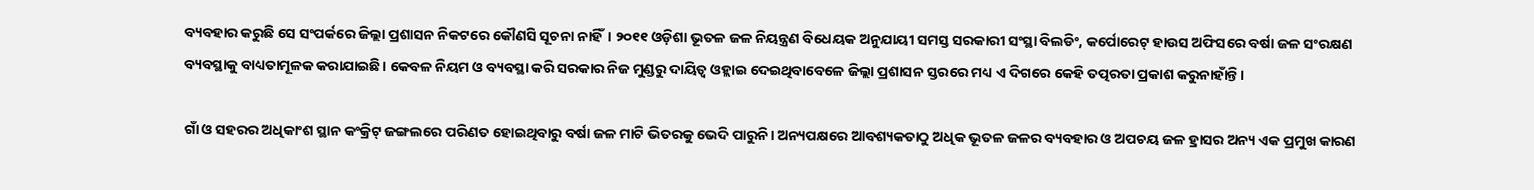ବ୍ୟବହାର କରୁଛି ସେ ସଂପର୍କରେ ଜିଲ୍ଲା ପ୍ରଶାସନ ନିକଟରେ କୌଣସି ସୂଚନା ନାହିଁ। ୨୦୧୧ ଓଡ଼ିଶା ଭୂତଳ ଜଳ ନିୟନ୍ତ୍ରଣ ବିଧେୟକ ଅନୁଯାୟୀ ସମସ୍ତ ସରକାରୀ ସଂସ୍ଥା ବିଲଡିଂ, କର୍ପୋରେଟ୍ ହାଉସ ଅଫିସରେ ବର୍ଷା ଜଳ ସଂରକ୍ଷଣ ବ୍ୟବସ୍ଥାକୁ ବାଧ୍ୟତାମୂଳକ କରାଯାଇଛି। କେବଳ ନିୟମ ଓ ବ୍ୟବସ୍ଥା କରି ସରକାର ନିଜ ମୁଣ୍ଡରୁ ଦାୟିତ୍ବ ଓହ୍ଲାଇ ଦେଇଥିବାବେଳେ ଜିଲ୍ଲା ପ୍ରଶାସନ ସ୍ତରରେ ମଧ୍ୟ ଏ ଦିଗରେ କେହି ତତ୍ପରତା ପ୍ରକାଶ କରୁନାହାଁନ୍ତି।

ଗାଁ ଓ ସହରର ଅଧିକାଂଶ ସ୍ଥାନ କଂକ୍ରିଟ୍ ଜଙ୍ଗଲରେ ପରିଣତ ହୋଇଥିବାରୁ ବର୍ଷା ଜଳ ମାଟି ଭିତରକୁ ଭେଦି ପାରୁନି। ଅନ୍ୟପକ୍ଷରେ ଆବଶ୍ୟକତାଠୁ ଅଧିକ ଭୂତଳ ଜଳର ବ୍ୟବହାର ଓ ଅପଚୟ ଜଳ ହ୍ରାସର ଅନ୍ୟ ଏକ ପ୍ରମୁଖ କାରଣ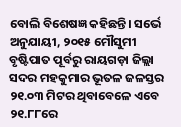ବୋଲି ବିଶେଷଜ୍ଞ କହିଛନ୍ତି। ସର୍ଭେ ଅନୁଯାୟୀ, ୨୦୧୫ ମୌସୁମୀ ବୃଷ୍ଟିପାତ ପୂର୍ବରୁ ରାୟଗଡ଼ା ଜିଲ୍ଲା ସଦର ମହକୁମାର ଭୂତଳ ଜଳସ୍ତର ୨୧.୦୩ ମିଟର ଥିବାବେଳେ ଏବେ ୨୧.୮୮ରେ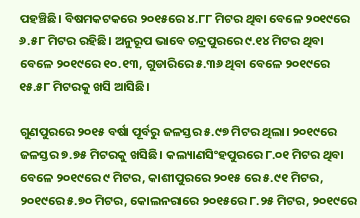ପହଞ୍ଚିଛି। ବିଷମକଟକରେ ୨୦୧୫ରେ ୪.୮୮ ମିଟର ଥିବା ବେଳେ ୨୦୧୯ରେ ୬.୫୮ ମିଟର ରହିଛି। ଅନୁରୂପ ଭାବେ ଚନ୍ଦ୍ରପୁରରେ ୯.୧୪ ମିଟର ଥିବା ବେଳେ ୨୦୧୯ରେ ୧୦.୧୩, ଗୁଡାରିରେ ୫.୩୬ ଥିବା ବେଳେ ୨୦୧୯ରେ ୧୫.୫୮ ମିଟରକୁ ଖସି ଆସିଛି।

ଗୁଣପୁରରେ ୨୦୧୫ ବର୍ଷା ପୂର୍ବରୁ ଜଳସ୍ତର ୫.୯୭ ମିଟର ଥିଲା। ୨୦୧୯ରେ ଜଳସ୍ତର ୭.୭୫ ମିଟରକୁ ଖସିଛି। କଲ୍ୟାଣସିଂହପୁରରେ ୮.୦୧ ମିଟର ଥିବା ବେଳେ ୨୦୧୯ରେ ୯ ମିଟର, କାଶୀପୁରରେ ୨୦୧୫ ରେ ୫.୯୧ ମିଟର, ୨୦୧୯ରେ ୫.୭୦ ମିଟର, କୋଲନରାରେ ୨୦୧୫ରେ ୮.୨୫ ମିଟର, ୨୦୧୯ରେ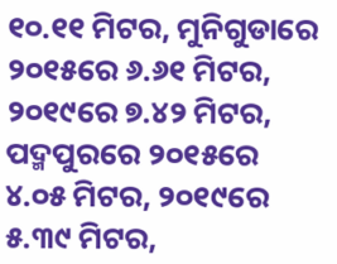୧୦.୧୧ ମିଟର, ମୁନିଗୁଡାରେ ୨୦୧୫ରେ ୬.୬୧ ମିଟର, ୨୦୧୯ରେ ୭.୪୨ ମିଟର, ପଦ୍ମପୁରରେ ୨୦୧୫ରେ ୪.୦୫ ମିଟର, ୨୦୧୯ରେ ୫.୩୯ ମିଟର,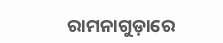ରାମନାଗୁଡ଼ାରେ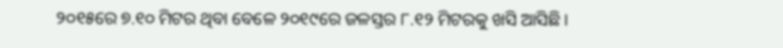୨୦୧୫ରେ ୭.୧୦ ମିଟର ଥିବା ବେଳେ ୨୦୧୯ରେ ଜଳସ୍ତର ୮.୧୨ ମିଟରକୁ ଖସି ଆସିଛି।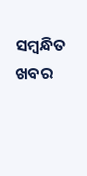ସମ୍ବନ୍ଧିତ ଖବର